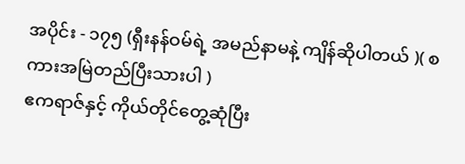အပိုင်း - ၁၇၅ (ရှီးနန်ဝမ်ရဲ့ အမည်နာမနဲ့ ကျိန်ဆိုပါတယ် )( စကားအမြဲတည်ပြီးသားပါ )
ဧကရာဇ်နှင့် ကိုယ်တိုင်တွေ့ဆုံပြီး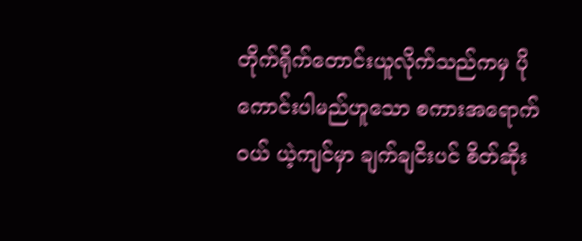တိုက်ရိုက်တောင်းယူလိုက်သည်ကမှ ပိုကောင်းပါမည်ဟူသော စကားအရောက်ဝယ် ယဲ့ကျင်မှာ ချက်ချငိးပင် စိတ်ဆိုး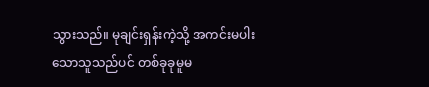သွားသည်။ မုချင်းရှန်းကဲ့သို့ အကင်းမပါးသောသူသည်ပင် တစ်ခုခုမူမ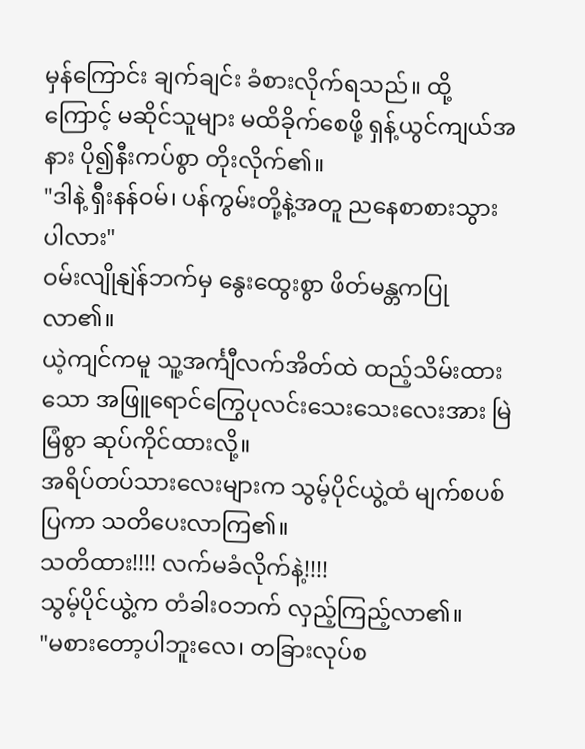မှန်ကြောင်း ချက်ချင်း ခံစားလိုက်ရသည်။ ထို့ကြောင့် မဆိုင်သူများ မထိခိုက်စေဖို့ ရှန့်ယွင်ကျယ်အနား ပို၍နီးကပ်စွာ တိုးလိုက်၏။
"ဒါနဲ့ ရှီးနန်ဝမ်၊ ပန်ကွမ်းတို့နဲ့အတူ ညနေစာစားသွားပါလား"
ဝမ်းလျိုနျဲန်ဘက်မှ နွေးထွေးစွာ ဖိတ်မန္တကပြုလာ၏။
ယဲ့ကျင်ကမူ သူ့အင်္ကျီလက်အိတ်ထဲ ထည့်သိမ်းထားသော အဖြူရောင်ကြွေပုလင်းသေးသေးလေးအား မြဲမြံစွာ ဆုပ်ကိုင်ထားလို့။
အရိပ်တပ်သားလေးများက သွမ့်ပိုင်ယွဲ့ထံ မျက်စပစ်ပြကာ သတိပေးလာကြ၏။
သတိထား!!!! လက်မခံလိုက်နဲ့!!!!
သွမ့်ပိုင်ယွဲ့က တံခါးဝဘက် လှည့်ကြည့်လာ၏။
"မစားတော့ပါဘူးလေ၊ တခြားလုပ်စ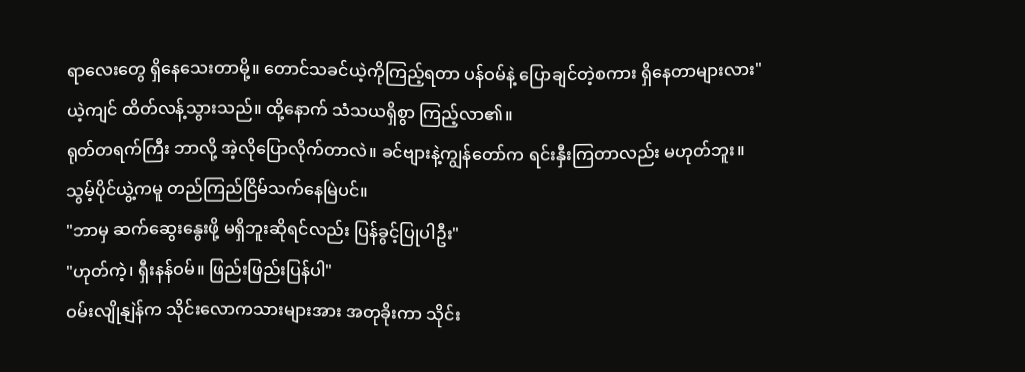ရာလေးတွေ ရှိနေသေးတာမို့။ တောင်သခင်ယဲ့ကိုကြည့်ရတာ ပန်ဝမ်နဲ့ ပြောချင်တဲ့စကား ရှိနေတာများလား"
ယဲ့ကျင် ထိတ်လန့်သွားသည်။ ထို့နောက် သံသယရှိစွာ ကြည့်လာ၏။
ရုတ်တရက်ကြီး ဘာလို့ အဲ့လိုပြောလိုက်တာလဲ။ ခင်ဗျားနဲ့ကျွန်တော်က ရင်းနှီးကြတာလည်း မဟုတ်ဘူး။
သွမ့်ပိုင်ယွဲ့ကမူ တည်ကြည်ငြိမ်သက်နေမြဲပင်။
"ဘာမှ ဆက်ဆွေးနွေးဖို့ မရှိဘူးဆိုရင်လည်း ပြန်ခွင့်ပြုပါဦး"
"ဟုတ်ကဲ့၊ ရှီးနန်ဝမ်။ ဖြည်းဖြည်းပြန်ပါ"
ဝမ်းလျိုနျဲန်က သိုင်းလောကသားများအား အတုခိုးကာ သိုင်း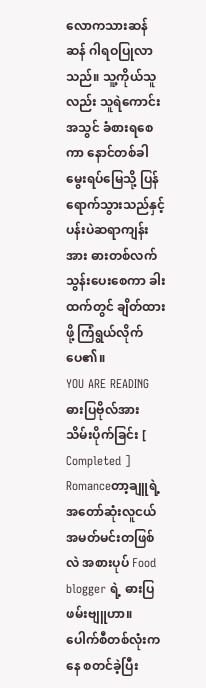လောကသားဆန်ဆန် ဂါရဝပြုလာသည်။ သူ့ကိုယ်သူလည်း သူရဲကောင်းအသွင် ခံစားရစေကာ နောင်တစ်ခါ မွေးရပ်မြေသို့ ပြန်ရောက်သွားသည်နှင့် ပန်းပဲဆရာကျန်းအား ဓားတစ်လက်သွန်းပေးစေကာ ခါးထက်တွင် ချိတ်ထားဖို့ ကြံရွယ်လိုက်ပေ၏။
YOU ARE READING
ဓားပြဗိုလ်အား သိမ်းပိုက်ခြင်း [ Completed ]
Romanceတာ့ချူရဲ့ အတော်ဆုံးလူငယ်အမတ်မင်းတဖြစ်လဲ အစားပုပ် Food blogger ရဲ့ ဓားပြဖမ်းဗျူဟာ။ ပေါက်စီတစ်လုံးကနေ စတင်ခဲ့ပြီး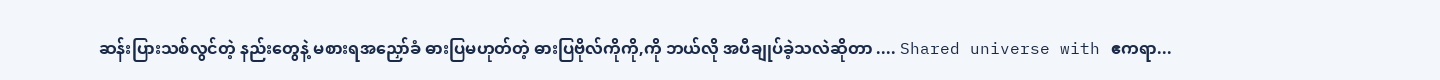ဆန်းပြားသစ်လွင်တဲ့ နည်းတွေနဲ့ မစားရအညှော်ခံ ဓားပြမဟုတ်တဲ့ ဓားပြဗိုလ်ကိုကို,ကို ဘယ်လို အပီချုပ်ခဲ့သလဲဆိုတာ .... Shared universe with ဧကရာ...